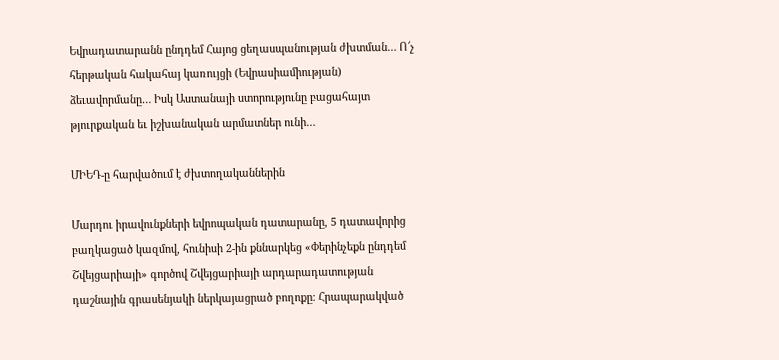Եվրադատարանն ընդդեմ Հայոց ցեղասպանության ժխտման… Ո՜չ հերթական հակահայ կառույցի (Եվրասիամիության) ձեւավորմանը… Իսկ Աստանայի ստորությունը բացահայտ թյուրքական եւ իշխանական արմատներ ունի…

ՄԻԵԴ-ը հարվածում է ժխտողականներին

Մարդու իրավունքների եվրոպական դատարանը, 5 դատավորից բաղկացած կազմով, հունիսի 2-ին քննարկեց «Փերինչեքն ընդդեմ Շվեյցարիայի» գործով Շվեյցարիայի արդարադատության դաշնային գրասենյակի ներկայացրած բողոքը։ Հրապարակված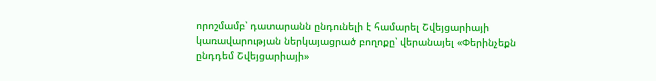որոշմամբ՝ դատարանն ընդունելի է համարել Շվեյցարիայի կառավարության ներկայացրած բողոքը՝ վերանայել «Փերինչեքն ընդդեմ Շվեյցարիայի»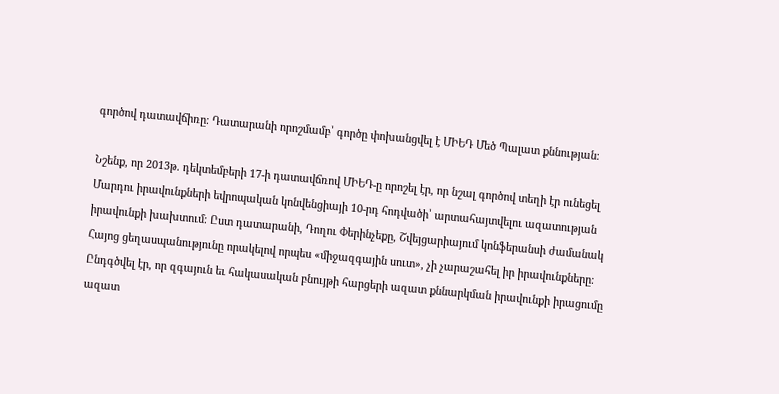գործով դատավճիռը։ Դատարանի որոշմամբ՝ գործը փոխանցվել է ՄԻԵԴ Մեծ Պալատ քննության։

Նշենք, որ 2013թ. դեկտեմբերի 17-ի դատավճռով ՄԻԵԴ-ը որոշել էր, որ նշալ գործով տեղի էր ունեցել Մարդու իրավունքների եվրոպական կոնվենցիայի 10-րդ հոդվածի՝ արտահայտվելու ազատության իրավունքի խախտում։ Ըստ դատարանի, Դողու Փերինչեքը, Շվեյցարիայում կոնֆերանսի ժամանակ Հայոց ցեղասպանությունը որակելով որպես «միջազգային սուտ», չի չարաշահել իր իրավունքները։ Ընդգծվել էր, որ զգայուն եւ հակասական բնույթի հարցերի ազատ քննարկման իրավունքի իրացումը ազատ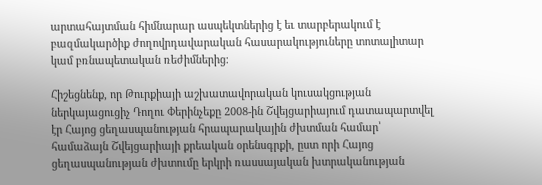արտահայտման հիմնարար ասպեկտներից է եւ տարբերակում է բազմակարծիք ժողովրդավարական հասարակություները տոտալիտար կամ բռնապետական ռեժիմներից։

Հիշեցնենք, որ Թուրքիայի աշխատավորական կուսակցության ներկայացուցիչ Դողու Փերինչեքը 2008-ին Շվեյցարիայում դատապարտվել էր Հայոց ցեղասպանության հրապարակային ժխտման համար՝ համաձայն Շվեյցարիայի քրեական օրենսգրքի, ըստ որի Հայոց ցեղասպանության ժխտումը երկրի ռասսայական խտրականության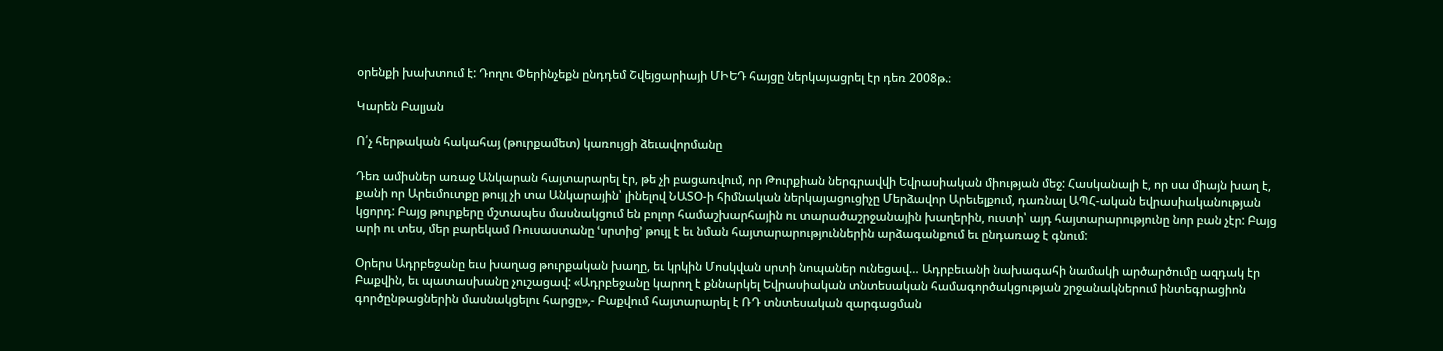օրենքի խախտում է: Դողու Փերինչեքն ընդդեմ Շվեյցարիայի ՄԻԵԴ հայցը ներկայացրել էր դեռ 2008թ.։

Կարեն Բալյան

Ո՛չ հերթական հակահայ (թուրքամետ) կառույցի ձեւավորմանը

Դեռ ամիսներ առաջ Անկարան հայտարարել էր, թե չի բացառվում, որ Թուրքիան ներգրավվի Եվրասիական միության մեջ: Հասկանալի է, որ սա միայն խաղ է, քանի որ Արեւմուտքը թույլ չի տա Անկարային՝ լինելով ՆԱՏՕ-ի հիմնական ներկայացուցիչը Մերձավոր Արեւելքում, դառնալ ԱՊՀ-ական եվրասիականության կցորդ: Բայց թուրքերը մշտապես մասնակցում են բոլոր համաշխարհային ու տարածաշրջանային խաղերին, ուստի՝ այդ հայտարարությունը նոր բան չէր: Բայց արի ու տես, մեր բարեկամ Ռուսաստանը ՙսրտից՚ թույլ է եւ նման հայտարարություններին արձագանքում եւ ընդառաջ է գնում:

Օրերս Ադրբեջանը եւս խաղաց թուրքական խաղը, եւ կրկին Մոսկվան սրտի նոպաներ ունեցավ… Ադրբեւանի նախագահի նամակի արծարծումը ազդակ էր Բաքվին, եւ պատասխանը չուշացավ: «Ադրբեջանը կարող է քննարկել Եվրասիական տնտեսական համագործակցության շրջանակներում ինտեգրացիոն գործընթացներին մասնակցելու հարցը»,- Բաքվում հայտարարել է ՌԴ տնտեսական զարգացման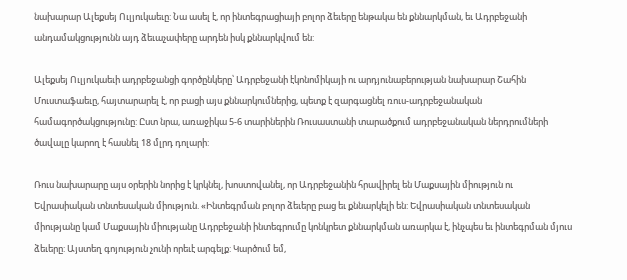նախարար Ալեքսեյ Ուլյուկաեւը: Նա ասել է, որ ինտեգրացիայի բոլոր ձեւերը ենթակա են քննարկման, եւ Ադրբեջանի անդամակցությունն այդ ձեւաչափերը արդեն իսկ քննարկվում են:

Ալեքսեյ Ուլյուկաեւի ադրբեջանցի գործընկերը՝ Ադրբեջանի էկոնոմիկայի ու արդյունաբերության նախարար Շահին Մուստաֆաեւը, հայտարարել է, որ բացի այս քննարկումներից, պետք է զարգացնել ռուս-ադրբեջանական համագործակցությունը: Ըստ նրա, առաջիկա 5-6 տարիներին Ռուսաստանի տարածքում ադրբեջանական ներդրումների ծավալը կարող է հասնել 18 մլրդ դոլարի:

Ռուս նախարարը այս օրերին նորից է կրկնել, խոստովանել, որ Ադրբեջանին հրավիրել են Մաքսային միություն ու Եվրասիական տնտեսական միություն. «Ինտեգրման բոլոր ձեւերը բաց եւ քննարկելի են: Եվրասիական տնտեսական միությանը կամ Մաքսային միությանը Ադրբեջանի ինտեգրումը կոնկրետ քննարկման առարկա է, ինչպես եւ ինտեգրման մյուս ձեւերը: Այստեղ գոյություն չունի որեւէ արգելք: Կարծում եմ,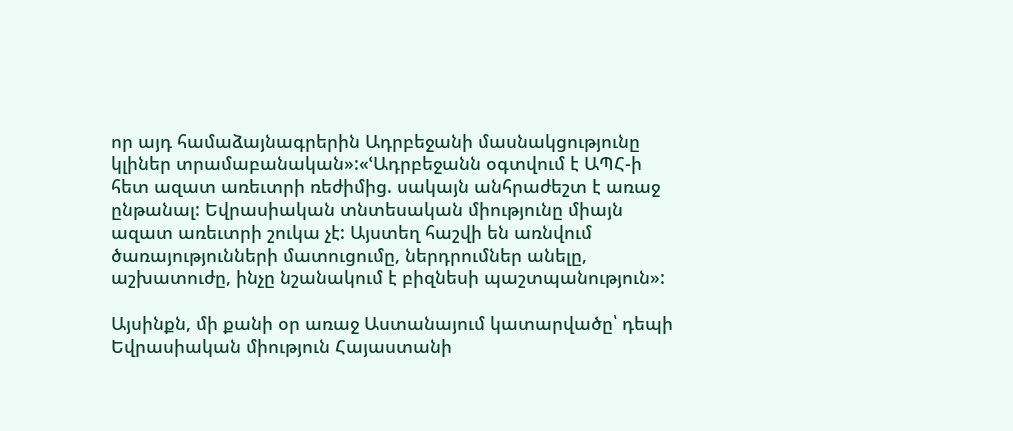որ այդ համաձայնագրերին Ադրբեջանի մասնակցությունը կլիներ տրամաբանական»:«ՙԱդրբեջանն օգտվում է ԱՊՀ-ի հետ ազատ առեւտրի ռեժիմից. սակայն անհրաժեշտ է առաջ ընթանալ: Եվրասիական տնտեսական միությունը միայն ազատ առեւտրի շուկա չէ: Այստեղ հաշվի են առնվում ծառայությունների մատուցումը, ներդրումներ անելը, աշխատուժը, ինչը նշանակում է բիզնեսի պաշտպանություն»:

Այսինքն, մի քանի օր առաջ Աստանայում կատարվածը՝ դեպի Եվրասիական միություն Հայաստանի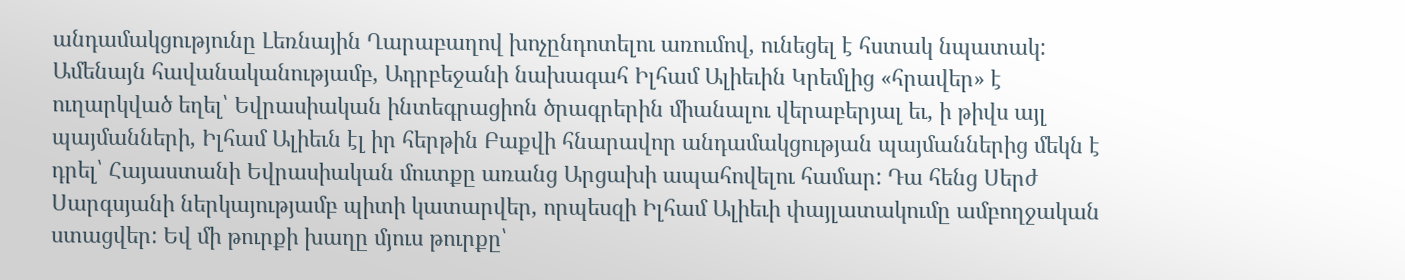անդամակցությունը Լեռնային Ղարաբաղով խոչընդոտելու առումով, ունեցել է հստակ նպատակ: Ամենայն հավանականությամբ, Ադրբեջանի նախագահ Իլհամ Ալիեւին Կրեմլից «հրավեր» է ուղարկված եղել՝ Եվրասիական ինտեգրացիոն ծրագրերին միանալու վերաբերյալ եւ, ի թիվս այլ պայմանների, Իլհամ Ալիեւն էլ իր հերթին Բաքվի հնարավոր անդամակցության պայմաններից մեկն է դրել՝ Հայաստանի Եվրասիական մուտքը առանց Արցախի ապահովելու համար: Դա հենց Սերժ Սարգսյանի ներկայությամբ պիտի կատարվեր, որպեսզի Իլհամ Ալիեւի փայլատակումը ամբողջական ստացվեր: Եվ մի թուրքի խաղը մյուս թուրքը՝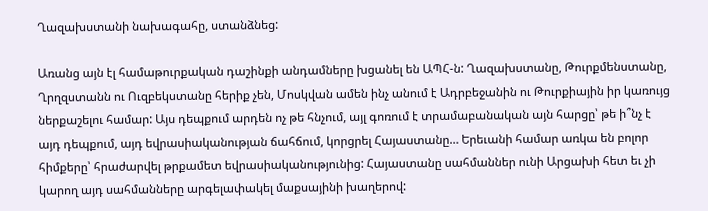Ղազախստանի նախագահը, ստանձնեց:

Առանց այն էլ համաթուրքական դաշինքի անդամները խցանել են ԱՊՀ-ն: Ղազախստանը, Թուրքմենստանը, Ղրղզստանն ու Ուզբեկստանը հերիք չեն, Մոսկվան ամեն ինչ անում է Ադրբեջանին ու Թուրքիային իր կառույց ներքաշելու համար: Այս դեպքում արդեն ոչ թե հնչում, այլ գոռում է տրամաբանական այն հարցը՝ թե ի՞նչ է այդ դեպքում, այդ եվրասիականության ճահճում, կորցրել Հայաստանը… Երեւանի համար առկա են բոլոր հիմքերը՝ հրաժարվել թրքամետ եվրասիականությունից: Հայաստանը սահմաններ ունի Արցախի հետ եւ չի կարող այդ սահմանները արգելափակել մաքսայինի խաղերով: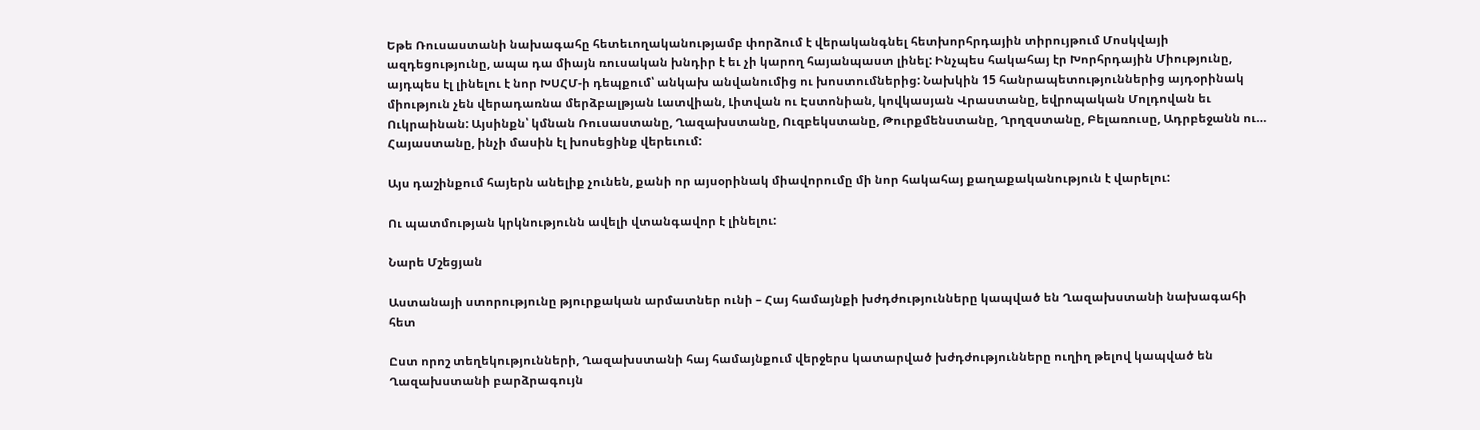Եթե Ռուսաստանի նախագահը հետեւողականությամբ փորձում է վերականգնել հետխորհրդային տիրույթում Մոսկվայի ազդեցությունը, ապա դա միայն ռուսական խնդիր է եւ չի կարող հայանպաստ լինել: Ինչպես հակահայ էր Խորհրդային Միությունը, այդպես էլ լինելու է նոր ԽՍՀՄ-ի դեպքում՝ անկախ անվանումից ու խոստումներից: Նախկին 15 հանրապետություններից այդօրինակ միություն չեն վերադառնա մերձբալթյան Լատվիան, Լիտվան ու Էստոնիան, կովկասյան Վրաստանը, եվրոպական Մոլդովան եւ Ուկրաինան: Այսինքն՝ կմնան Ռուսաստանը, Ղազախստանը, Ուզբեկստանը, Թուրքմենստանը, Ղրղզստանը, Բելառուսը, Ադրբեջանն ու… Հայաստանը, ինչի մասին էլ խոսեցինք վերեւում:

Այս դաշինքում հայերն անելիք չունեն, քանի որ այսօրինակ միավորումը մի նոր հակահայ քաղաքականություն է վարելու:

Ու պատմության կրկնությունն ավելի վտանգավոր է լինելու:

Նարե Մշեցյան

Աստանայի ստորությունը թյուրքական արմատներ ունի – Հայ համայնքի խժդժությունները կապված են Ղազախստանի նախագահի հետ

Ըստ որոշ տեղեկությունների, Ղազախստանի հայ համայնքում վերջերս կատարված խժդժությունները ուղիղ թելով կապված են Ղազախստանի բարձրագույն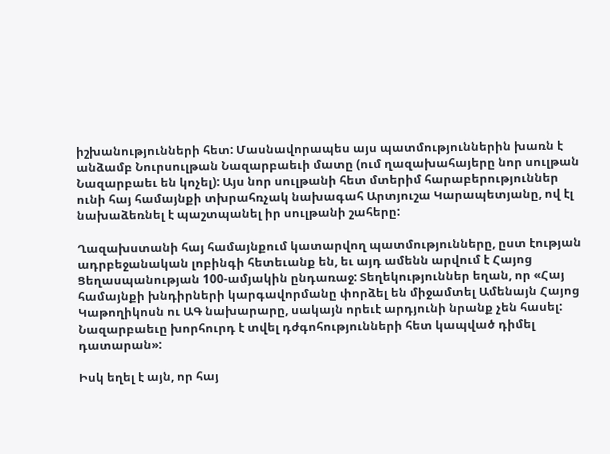իշխանությունների հետ: Մասնավորապես այս պատմություններին խառն է անձամբ Նուրսուլթան Նազարբաեւի մատը (ում ղազախահայերը նոր սուլթան Նազարբաեւ են կոչել): Այս նոր սուլթանի հետ մտերիմ հարաբերություններ ունի հայ համայնքի տխրահռչակ նախագահ Արտյուշա Կարապետյանը, ով էլ նախաձեռնել է պաշտպանել իր սուլթանի շահերը:

Ղազախստանի հայ համայնքում կատարվող պատմությունները, ըստ էության ադրբեջանական լոբինգի հետեւանք են, եւ այդ ամենն արվում է Հայոց Ցեղասպանության 100-ամյակին ընդառաջ: Տեղեկություններ եղան, որ «Հայ համայնքի խնդիրների կարգավորմանը փորձել են միջամտել Ամենայն Հայոց Կաթողիկոսն ու ԱԳ նախարարը, սակայն որեւէ արդյունի նրանք չեն հասել: Նազարբաեւը խորհուրդ է տվել դժգոհությունների հետ կապված դիմել դատարան»:

Իսկ եղել է այն, որ հայ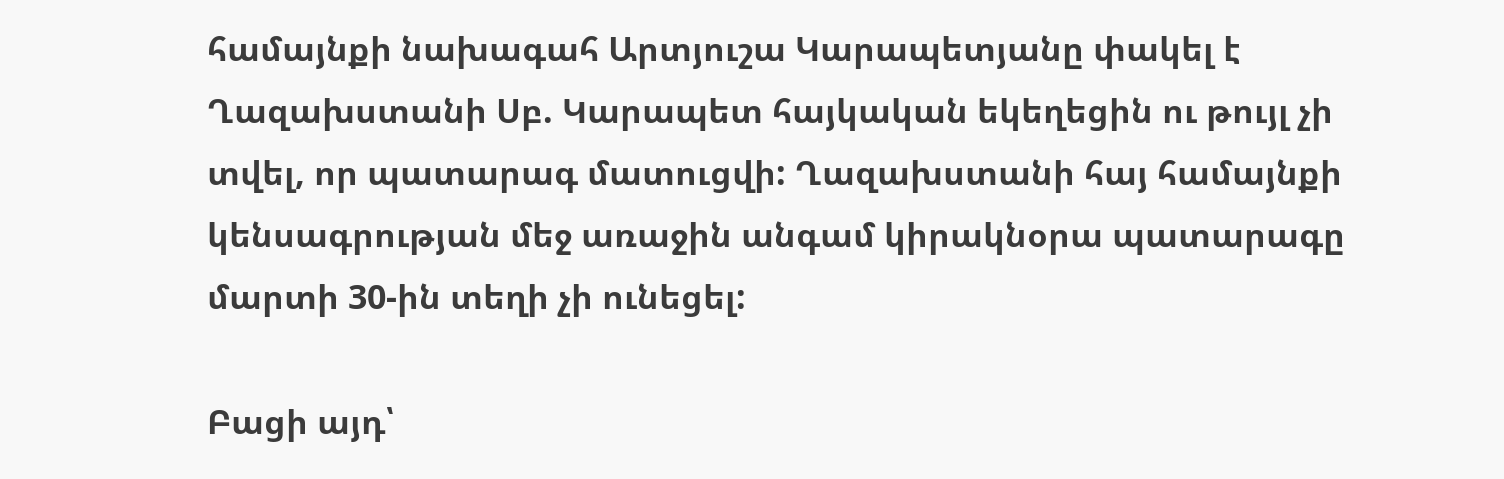համայնքի նախագահ Արտյուշա Կարապետյանը փակել է Ղազախստանի Սբ. Կարապետ հայկական եկեղեցին ու թույլ չի տվել, որ պատարագ մատուցվի: Ղազախստանի հայ համայնքի կենսագրության մեջ առաջին անգամ կիրակնօրա պատարագը մարտի 30-ին տեղի չի ունեցել:

Բացի այդ՝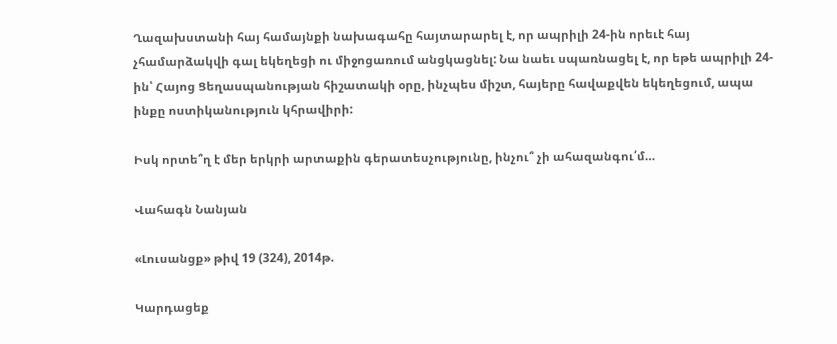Ղազախստանի հայ համայնքի նախագահը հայտարարել է, որ ապրիլի 24-ին որեւէ հայ չհամարձակվի գալ եկեղեցի ու միջոցառում անցկացնել: Նա նաեւ սպառնացել է, որ եթե ապրիլի 24-ին՝ Հայոց Ցեղասպանության հիշատակի օրը, ինչպես միշտ, հայերը հավաքվեն եկեղեցում, ապա ինքը ոստիկանություն կհրավիրի:

Իսկ որտե՞ղ է մեր երկրի արտաքին գերատեսչությունը, ինչու՞ չի ահազանգու՛մ…

Վահագն Նանյան

«Լուսանցք» թիվ 19 (324), 2014թ.

Կարդացեք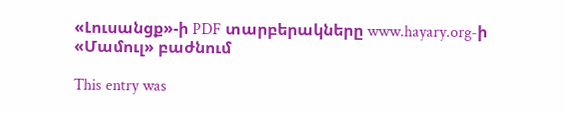«Լուսանցք»-ի PDF տարբերակները www.hayary.org-ի «Մամուլ» բաժնում

This entry was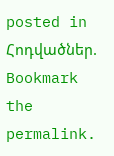posted in Հոդվածներ. Bookmark the permalink.